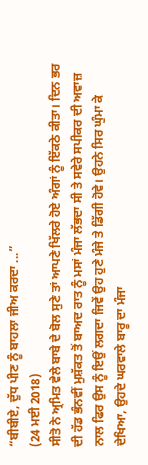“ਬੀਬੀਏ, ਦੁੱਧ ਪੀਣ ਨੂੰ ਬਾਹਲਾ ਜੀਅ ਕਰਦਾ ...”
(24 ਮਈ 2018)
ਸੀਤੋ ਨੇ ਅ੍ਰਮਿਤ ਵੇਲੇ ਬਾਬੇ ਦੇ ਬੋਲ ਸੁਣੇ ਤਾਂ ਆਪਣੇ ਖਿੱਲਰੇ ਹੋਏ ਅੰਗਾਂ ਨੂੰ ਇੱਕਠੇ ਕੀਤਾ। ਦਿਨ ਭਰ ਦੀ ਹੱਡ ਭੰਨਵੀਂ ਮੁਸ਼ੱਕਤ ਤੋਂ ਬਾਅਦ ਰਾਤ ਨੂੰ ਮਸਾਂ ਮੰਜਾ ਲੱਭਦਾ ਸੀ ਤੇ ਸਵੇਰੇ ਸਪੀਕਰ ਦੀ ਅਵਾਜ਼ ਨਾਲ ਫਿਰ ਉਸ ਨੂੰ ਇਉਂ ਲਗਦਾ ਜਿਵੇਂ ਉਹ ਹੁਣੇ ਮੰਜੇ ਤੇ ਡਿੱਗੀ ਹੋਵੇ। ਉਹਨੇ ਸਿਰ ਘੁੰਮਾ ਕੇ ਦੇਖਿਆ, ਉਹਦੇ ਘਰਵਾਲੇ ਬਾਰੂ ਦਾ ਮੰਜਾ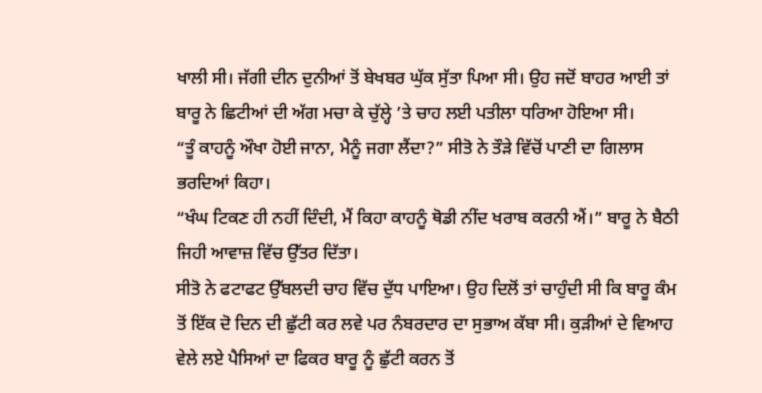ਖਾਲੀ ਸੀ। ਜੱਗੀ ਦੀਨ ਦੁਨੀਆਂ ਤੋਂ ਬੇਖਬਰ ਘੁੱਕ ਸੁੱਤਾ ਪਿਆ ਸੀ। ਉਹ ਜਦੋਂ ਬਾਹਰ ਆਈ ਤਾਂ ਬਾਰੂ ਨੇ ਛਿਟੀਆਂ ਦੀ ਅੱਗ ਮਚਾ ਕੇ ਚੁੱਲ੍ਹੇ ’ਤੇ ਚਾਹ ਲਈ ਪਤੀਲਾ ਧਰਿਆ ਹੋਇਆ ਸੀ।
“ਤੂੰ ਕਾਹਨੂੰ ਔਖਾ ਹੋਈ ਜਾਨਾ, ਮੈਨੂੰ ਜਗਾ ਲੈਂਦਾ?” ਸੀਤੋ ਨੇ ਤੌੜੇ ਵਿੱਚੋਂ ਪਾਣੀ ਦਾ ਗਿਲਾਸ ਭਰਦਿਆਂ ਕਿਹਾ।
“ਖੰਘ ਟਿਕਣ ਹੀ ਨਹੀਂ ਦਿੰਦੀ, ਮੈਂ ਕਿਹਾ ਕਾਹਨੂੰ ਥੋਡੀ ਨੀਂਦ ਖਰਾਬ ਕਰਨੀ ਐਂ।” ਬਾਰੂ ਨੇ ਬੈਠੀ ਜਿਹੀ ਆਵਾਜ਼ ਵਿੱਚ ਉੱਤਰ ਦਿੱਤਾ।
ਸੀਤੋ ਨੇ ਫਟਾਫਟ ਉੱਬਲਦੀ ਚਾਹ ਵਿੱਚ ਦੁੱਧ ਪਾਇਆ। ਉਹ ਦਿਲੋਂ ਤਾਂ ਚਾਹੁੰਦੀ ਸੀ ਕਿ ਬਾਰੂ ਕੰਮ ਤੋਂ ਇੱਕ ਦੋ ਦਿਨ ਦੀ ਛੁੱਟੀ ਕਰ ਲਵੇ ਪਰ ਨੰਬਰਦਾਰ ਦਾ ਸੁਭਾਅ ਕੱਬਾ ਸੀ। ਕੁੜੀਆਂ ਦੇ ਵਿਆਹ ਵੇਲੇ ਲਏ ਪੈਸਿਆਂ ਦਾ ਫਿਕਰ ਬਾਰੂ ਨੂੰ ਛੁੱਟੀ ਕਰਨ ਤੋਂ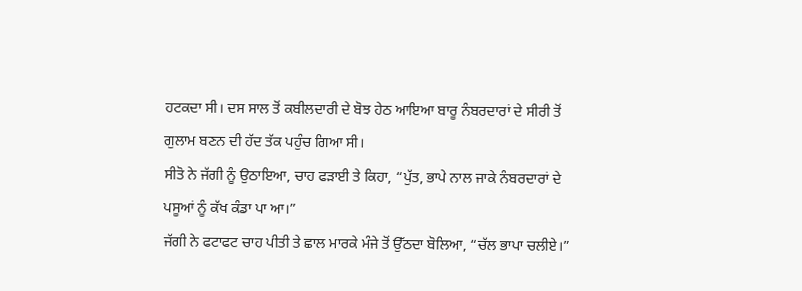ਹਟਕਦਾ ਸੀ। ਦਸ ਸਾਲ ਤੋਂ ਕਬੀਲਦਾਰੀ ਦੇ ਬੋਝ ਹੇਠ ਆਇਆ ਬਾਰੂ ਨੰਬਰਦਾਰਾਂ ਦੇ ਸੀਰੀ ਤੋਂ ਗੁਲਾਮ ਬਣਨ ਦੀ ਹੱਦ ਤੱਕ ਪਹੁੰਚ ਗਿਆ ਸੀ।
ਸੀਤੋ ਨੇ ਜੱਗੀ ਨੂੰ ਉਠਾਇਆ, ਚਾਹ ਫੜਾਈ ਤੇ ਕਿਹਾ, “ਪੁੱਤ, ਭਾਪੇ ਨਾਲ ਜਾਕੇ ਨੰਬਰਦਾਰਾਂ ਦੇ ਪਸੂਆਂ ਨੂੰ ਕੱਖ ਕੰਡਾ ਪਾ ਆ।”
ਜੱਗੀ ਨੇ ਫਟਾਫਟ ਚਾਹ ਪੀਤੀ ਤੇ ਛਾਲ ਮਾਰਕੇ ਮੰਜੇ ਤੋਂ ਉੱਠਦਾ ਬੋਲਿਆ, “ਚੱਲ ਭਾਪਾ ਚਲੀਏ।”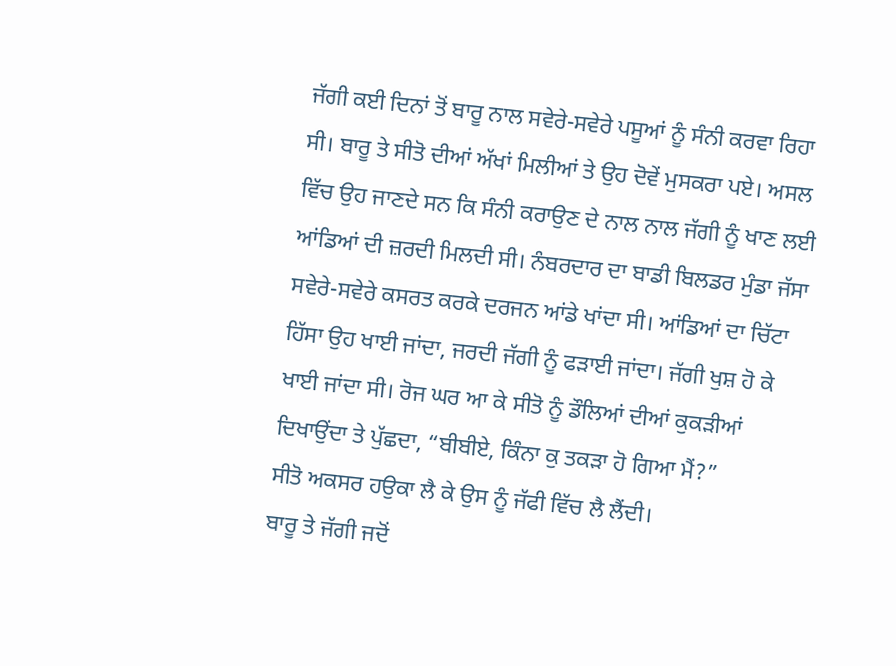ਜੱਗੀ ਕਈ ਦਿਨਾਂ ਤੋਂ ਬਾਰੂ ਨਾਲ ਸਵੇਰੇ-ਸਵੇਰੇ ਪਸੂਆਂ ਨੂੰ ਸੰਨੀ ਕਰਵਾ ਰਿਹਾ ਸੀ। ਬਾਰੂ ਤੇ ਸੀਤੋ ਦੀਆਂ ਅੱਖਾਂ ਮਿਲੀਆਂ ਤੇ ਉਹ ਦੋਵੇਂ ਮੁਸਕਰਾ ਪਏ। ਅਸਲ ਵਿੱਚ ਉਹ ਜਾਣਦੇ ਸਨ ਕਿ ਸੰਨੀ ਕਰਾਉਣ ਦੇ ਨਾਲ ਨਾਲ ਜੱਗੀ ਨੂੰ ਖਾਣ ਲਈ ਆਂਡਿਆਂ ਦੀ ਜ਼ਰਦੀ ਮਿਲਦੀ ਸੀ। ਨੰਬਰਦਾਰ ਦਾ ਬਾਡੀ ਬਿਲਡਰ ਮੁੰਡਾ ਜੱਸਾ ਸਵੇਰੇ-ਸਵੇਰੇ ਕਸਰਤ ਕਰਕੇ ਦਰਜਨ ਆਂਡੇ ਖਾਂਦਾ ਸੀ। ਆਂਡਿਆਂ ਦਾ ਚਿੱਟਾ ਹਿੱਸਾ ਉਹ ਖਾਈ ਜਾਂਦਾ, ਜਰਦੀ ਜੱਗੀ ਨੂੰ ਫੜਾਈ ਜਾਂਦਾ। ਜੱਗੀ ਖੁਸ਼ ਹੋ ਕੇ ਖਾਈ ਜਾਂਦਾ ਸੀ। ਰੋਜ ਘਰ ਆ ਕੇ ਸੀਤੋ ਨੂੰ ਡੌਲਿਆਂ ਦੀਆਂ ਕੁਕੜੀਆਂ ਦਿਖਾਉਂਦਾ ਤੇ ਪੁੱਛਦਾ, “ਬੀਬੀਏ, ਕਿੰਨਾ ਕੁ ਤਕੜਾ ਹੋ ਗਿਆ ਮੈਂ?”
ਸੀਤੋ ਅਕਸਰ ਹਉਕਾ ਲੈ ਕੇ ਉਸ ਨੂੰ ਜੱਫੀ ਵਿੱਚ ਲੈ ਲੈਂਦੀ।
ਬਾਰੂ ਤੇ ਜੱਗੀ ਜਦੋਂ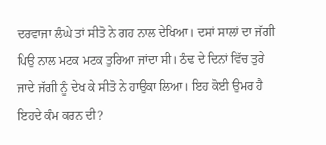ਦਰਵਾਜਾ ਲੰਘੇ ਤਾਂ ਸੀਤੋ ਨੇ ਗਹ ਨਾਲ ਦੇਖਿਆ। ਦਸਾਂ ਸਾਲਾਂ ਦਾ ਜੱਗੀ ਪਿਉ ਨਾਲ ਮਟਕ ਮਟਕ ਤੁਰਿਆ ਜਾਂਦਾ ਸੀ। ਠੰਢ ਦੇ ਦਿਨਾਂ ਵਿੱਚ ਤੁਰੇ ਜਾਦੇ ਜੱਗੀ ਨੂੰ ਦੇਖ ਕੇ ਸੀਤੋ ਨੇ ਹਾਉਕਾ ਲਿਆ। ਇਹ ਕੋਈ ਉਮਰ ਹੈ ਇਹਦੇ ਕੰਮ ਕਰਨ ਦੀ?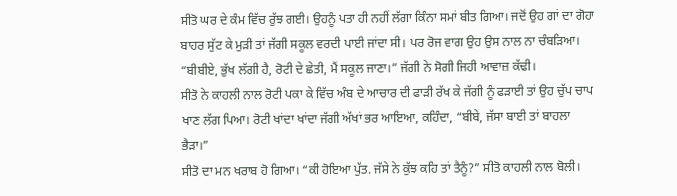ਸੀਤੋ ਘਰ ਦੇ ਕੰਮ ਵਿੱਚ ਰੁੱਝ ਗਈ। ਉਹਨੂੰ ਪਤਾ ਹੀ ਨਹੀਂ ਲੱਗਾ ਕਿੰਨਾ ਸਮਾਂ ਬੀਤ ਗਿਆ। ਜਦੋਂ ਉਹ ਗਾਂ ਦਾ ਗੋਹਾ ਬਾਹਰ ਸੁੱਟ ਕੇ ਮੁੜੀ ਤਾਂ ਜੱਗੀ ਸਕੂਲ ਵਰਦੀ ਪਾਈ ਜਾਂਦਾ ਸੀ। ਪਰ ਰੋਜ ਵਾਗ ਉਹ ਉਸ ਨਾਲ ਨਾ ਚੰਬੜਿਆ।
“ਬੀਬੀਏ, ਭੁੱਖ ਲੱਗੀ ਹੈ, ਰੋਟੀ ਦੇ ਛੇਤੀ, ਮੈਂ ਸਕੂਲ ਜਾਣਾ।” ਜੱਗੀ ਨੇ ਸੋਗੀ ਜਿਹੀ ਆਵਾਜ਼ ਕੱਢੀ।
ਸੀਤੋ ਨੇ ਕਾਹਲੀ ਨਾਲ ਰੋਟੀ ਪਕਾ ਕੇ ਵਿੱਚ ਅੰਬ ਦੇ ਆਚਾਰ ਦੀ ਫਾੜੀ ਰੱਖ ਕੇ ਜੱਗੀ ਨੂੰ ਫੜਾਈ ਤਾਂ ਉਹ ਚੁੱਪ ਚਾਪ ਖਾਣ ਲੱਗ ਪਿਆ। ਰੋਟੀ ਖਾਂਦਾ ਖਾਂਦਾ ਜੱਗੀ ਅੱਖਾਂ ਭਰ ਆਇਆ, ਕਹਿੰਦਾ, “ਬੀਬੇ, ਜੱਸਾ ਬਾਈ ਤਾਂ ਬਾਹਲਾ ਭੈੜਾ।”
ਸੀਤੋ ਦਾ ਮਨ ਖਰਾਬ ਹੋ ਗਿਆ। “ਕੀ ਹੋਇਆ ਪੁੱਤ. ਜੱਸੇ ਨੇ ਕੁੱਝ ਕਹਿ ਤਾਂ ਤੈਨੂੰ?” ਸੀਤੋ ਕਾਹਲੀ ਨਾਲ ਬੋਲੀ।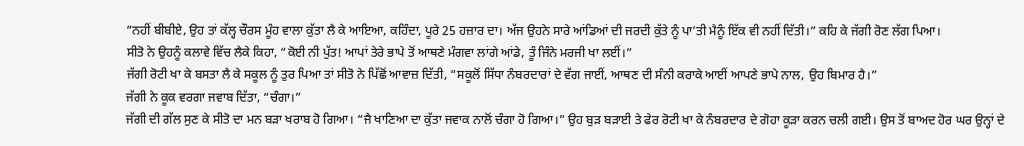“ਨਹੀਂ ਬੀਬੀਏ, ਉਹ ਤਾਂ ਕੱਲ੍ਹ ਚੌਰਸ ਮੂੰਹ ਵਾਲਾ ਕੁੱਤਾ ਲੈ ਕੇ ਆਇਆ, ਕਹਿੰਦਾ, ਪੂਰੇ 25 ਹਜ਼ਾਰ ਦਾ। ਅੱਜ ਉਹਨੇ ਸਾਰੇ ਆਂਡਿਆਂ ਦੀ ਜਰਦੀ ਕੁੱਤੇ ਨੂੰ ਪਾ’ਤੀ ਮੈਨੂੰ ਇੱਕ ਵੀ ਨਹੀਂ ਦਿੱਤੀ।” ਕਹਿ ਕੇ ਜੱਗੀ ਰੋਣ ਲੱਗ ਪਿਆ।
ਸੀਤੋ ਨੇ ਉਹਨੂੰ ਕਲਾਵੇ ਵਿੱਚ ਲੈਕੇ ਕਿਹਾ, “ਕੋਈ ਨੀ ਪੁੱਤ! ਆਪਾਂ ਤੇਰੇ ਭਾਪੇ ਤੋਂ ਆਥਣੇ ਮੰਗਵਾ ਲਾਂਗੇ ਆਂਡੇ, ਤੂੰ ਜਿੰਨੇ ਮਰਜੀ ਖਾ ਲਈਂ।”
ਜੱਗੀ ਰੋਟੀ ਖਾ ਕੇ ਬਸਤਾ ਲੈ ਕੇ ਸਕੂਲ ਨੂੰ ਤੁਰ ਪਿਆ ਤਾਂ ਸੀਤੋ ਨੇ ਪਿੱਛੋਂ ਆਵਾਜ਼ ਦਿੱਤੀ, “ਸਕੂਲੋਂ ਸਿੱਧਾ ਨੰਬਰਦਾਰਾਂ ਦੇ ਵੱਗ ਜਾਈਂ, ਆਥਣ ਦੀ ਸੰਨੀ ਕਰਾਕੇ ਆਈਂ ਆਪਣੇ ਭਾਪੇ ਨਾਲ, ਉਹ ਬਿਮਾਰ ਹੈ।”
ਜੱਗੀ ਨੇ ਕੂਕ ਵਰਗਾ ਜਵਾਬ ਦਿੱਤਾ, “ਚੰਗਾ।”
ਜੱਗੀ ਦੀ ਗੱਲ ਸੁਣ ਕੇ ਸੀਤੋ ਦਾ ਮਨ ਬੜਾ ਖਰਾਬ ਹੋ ਗਿਆ। “ਜੈ ਖਾਣਿਆ ਦਾ ਕੁੱਤਾ ਜਵਾਕ ਨਾਲੋਂ ਚੰਗਾ ਹੋ ਗਿਆ।” ਉਹ ਬੁੜ ਬੜਾਈ ਤੇ ਫੇਰ ਰੋਟੀ ਖਾ ਕੇ ਨੰਬਰਦਾਰ ਦੇ ਗੋਹਾ ਕੂੜਾ ਕਰਨ ਚਲੀ ਗਈ। ਉਸ ਤੋਂ ਬਾਅਦ ਹੋਰ ਘਰ ਉਨ੍ਹਾਂ ਦੇ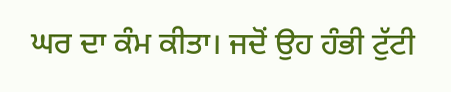ਘਰ ਦਾ ਕੰਮ ਕੀਤਾ। ਜਦੋਂ ਉਹ ਹੰਭੀ ਟੁੱਟੀ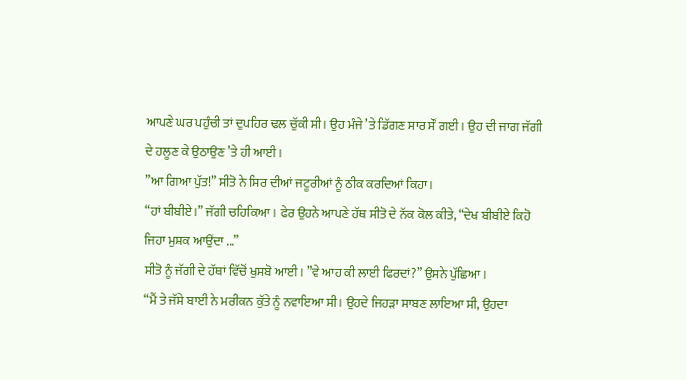ਆਪਣੇ ਘਰ ਪਹੁੰਚੀ ਤਾਂ ਦੁਪਹਿਰ ਢਲ ਚੁੱਕੀ ਸੀ। ਉਹ ਮੰਜੇ ’ਤੇ ਡਿੱਗਣ ਸਾਰ ਸੌਂ ਗਈ। ਉਹ ਦੀ ਜਾਗ ਜੱਗੀ ਦੇ ਹਲੂਣ ਕੇ ਉਠਾਉਣ ’ਤੇ ਹੀ ਆਈ।
”ਆ ਗਿਆ ਪੁੱਤ!” ਸੀਤੋ ਨੇ ਸਿਰ ਦੀਆਂ ਜਟੂਰੀਆਂ ਨੂੰ ਠੀਕ ਕਰਦਿਆਂ ਕਿਹਾ।
“ਹਾਂ ਬੀਬੀਏ।” ਜੱਗੀ ਚਹਿਕਿਆ। ਫੇਰ ਉਹਨੇ ਆਪਣੇ ਹੱਥ ਸੀਤੋ ਦੇ ਨੱਕ ਕੋਲ ਕੀਤੇ, “ਦੇਖ ਬੀਬੀਏ ਕਿਹੋ ਜਿਹਾ ਮੁਸ਼ਕ ਆਉਂਦਾ ...”
ਸੀਤੋ ਨੂੰ ਜੱਗੀ ਦੇ ਹੱਥਾਂ ਵਿੱਚੋਂ ਖੁਸਬੋ ਆਈ। ”ਵੇ ਆਹ ਕੀ ਲਾਈ ਫਿਰਦਾਂ?” ਉਸਨੇ ਪੁੱਛਿਆ।
“ਮੈਂ ਤੇ ਜੱਸੇ ਬਾਈ ਨੇ ਮਰੀਕਨ ਕੁੱਤੇ ਨੂੰ ਨਵਾਇਆ ਸੀ। ਉਹਦੇ ਜਿਹੜਾ ਸਾਬਣ ਲਾਇਆ ਸੀ, ਉਹਦਾ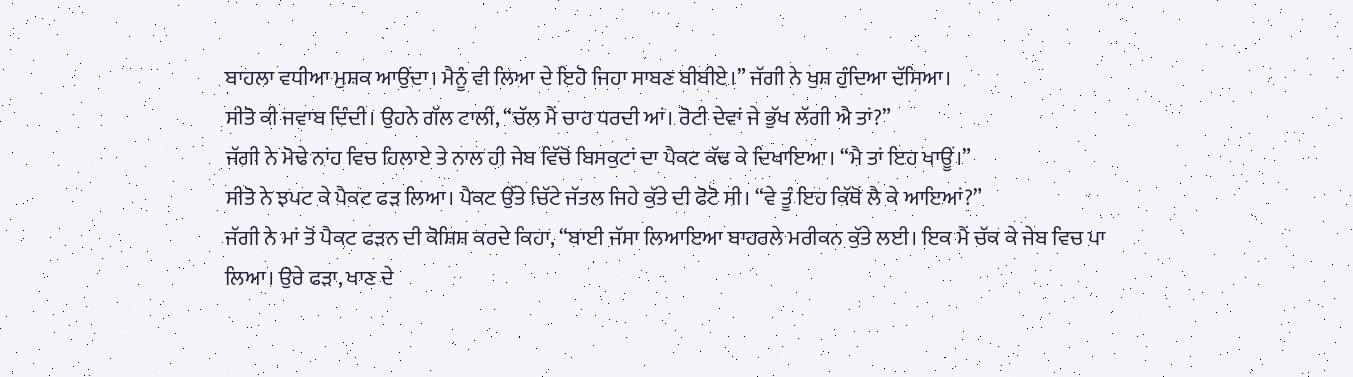ਬਾਹਲਾ ਵਧੀਆ ਮੁਸ਼ਕ ਆਉਂਦਾ। ਮੈਨੂੰ ਵੀ ਲਿਆ ਦੇ ਇਹੋ ਜਿਹਾ ਸਾਬਣ ਬੀਬੀਏ।” ਜੱਗੀ ਨੇ ਖੁਸ਼ ਹੁੰਦਿਆ ਦੱਸਿਆ।
ਸੀਤੋ ਕੀ ਜਵਾਬ ਦਿੰਦੀ। ਉਹਨੇ ਗੱਲ ਟਾਲੀ, “ਚੱਲ ਮੈਂ ਚਾਹ ਧਰਦੀ ਆਂ। ਰੋਟੀ ਦੇਵਾਂ ਜੇ ਭੁੱਖ ਲੱਗੀ ਐ ਤਾਂ?”
ਜੱਗੀ ਨੇ ਮੋਢੇ ਨਾਂਹ ਵਿਚ ਹਿਲਾਏ ਤੇ ਨਾਲ ਹੀ ਜੇਬ ਵਿੱਚੋਂ ਬਿਸਕੁਟਾਂ ਦਾ ਪੈਕਟ ਕੱਢ ਕੇ ਦਿਖਾਇਆ। “ਮੈ ਤਾਂ ਇਹ ਖਾਊਂ।”
ਸੀਤੋ ਨੇ ਝਪਟ ਕੇ ਪੈਕਟ ਫੜ ਲਿਆ। ਪੈਕਟ ਉੱਤੇ ਚਿੱਟੇ ਜੱਤਲ ਜਿਹੇ ਕੁੱਤੇ ਦੀ ਫੋਟੋ ਸੀ। “ਵੇ ਤੂੰ ਇਹ ਕਿੱਥੋਂ ਲੈ ਕੇ ਆਇਆਂ?”
ਜੱਗੀ ਨੇ ਮਾਂ ਤੋਂ ਪੈਕਟ ਫੜਨ ਦੀ ਕੋਸ਼ਿਸ਼ ਕਰਦੇ ਕਿਹਾ, “ਬਾਈ ਜੱਸਾ ਲਿਆਇਆ ਬਾਹਰਲੇ ਮਰੀਕਨ ਕੁੱਤੇ ਲਈ। ਇਕ ਮੈਂ ਚੱਕ ਕੇ ਜੇਬ ਵਿਚ ਪਾ ਲਿਆ। ਉਰੇ ਫੜਾ, ਖਾਣ ਦੇ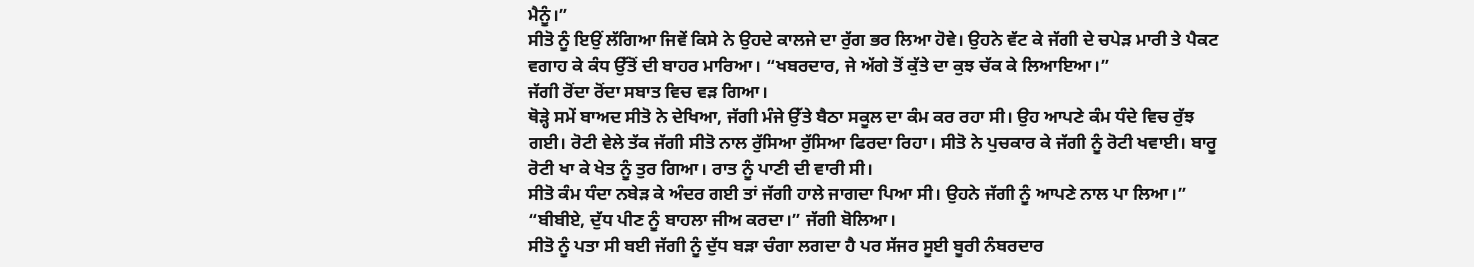ਮੈਨੂੰ।”
ਸੀਤੋ ਨੂੰ ਇਉਂ ਲੱਗਿਆ ਜਿਵੇਂ ਕਿਸੇ ਨੇ ਉਹਦੇ ਕਾਲਜੇ ਦਾ ਰੁੱਗ ਭਰ ਲਿਆ ਹੋਵੇ। ਉਹਨੇ ਵੱਟ ਕੇ ਜੱਗੀ ਦੇ ਚਪੇੜ ਮਾਰੀ ਤੇ ਪੈਕਟ ਵਗਾਹ ਕੇ ਕੰਧ ਉੱਤੋਂ ਦੀ ਬਾਹਰ ਮਾਰਿਆ। “ਖਬਰਦਾਰ, ਜੇ ਅੱਗੇ ਤੋਂ ਕੁੱਤੇ ਦਾ ਕੁਝ ਚੱਕ ਕੇ ਲਿਆਇਆ।”
ਜੱਗੀ ਰੋਂਦਾ ਰੋਂਦਾ ਸਬਾਤ ਵਿਚ ਵੜ ਗਿਆ।
ਥੋੜ੍ਹੇ ਸਮੇਂ ਬਾਅਦ ਸੀਤੋ ਨੇ ਦੇਖਿਆ, ਜੱਗੀ ਮੰਜੇ ਉੱਤੇ ਬੈਠਾ ਸਕੂਲ ਦਾ ਕੰਮ ਕਰ ਰਹਾ ਸੀ। ਉਹ ਆਪਣੇ ਕੰਮ ਧੰਦੇ ਵਿਚ ਰੁੱਝ ਗਈ। ਰੋਟੀ ਵੇਲੇ ਤੱਕ ਜੱਗੀ ਸੀਤੋ ਨਾਲ ਰੁੱਸਿਆ ਰੁੱਸਿਆ ਫਿਰਦਾ ਰਿਹਾ। ਸੀਤੋ ਨੇ ਪੁਚਕਾਰ ਕੇ ਜੱਗੀ ਨੂੰ ਰੋਟੀ ਖਵਾਈ। ਬਾਰੂ ਰੋਟੀ ਖਾ ਕੇ ਖੇਤ ਨੂੰ ਤੁਰ ਗਿਆ। ਰਾਤ ਨੂੰ ਪਾਣੀ ਦੀ ਵਾਰੀ ਸੀ।
ਸੀਤੋ ਕੰਮ ਧੰਦਾ ਨਬੇੜ ਕੇ ਅੰਦਰ ਗਈ ਤਾਂ ਜੱਗੀ ਹਾਲੇ ਜਾਗਦਾ ਪਿਆ ਸੀ। ਉਹਨੇ ਜੱਗੀ ਨੂੰ ਆਪਣੇ ਨਾਲ ਪਾ ਲਿਆ।”
“ਬੀਬੀਏ, ਦੁੱਧ ਪੀਣ ਨੂੰ ਬਾਹਲਾ ਜੀਅ ਕਰਦਾ।” ਜੱਗੀ ਬੋਲਿਆ।
ਸੀਤੋ ਨੂੰ ਪਤਾ ਸੀ ਬਈ ਜੱਗੀ ਨੂੰ ਦੁੱਧ ਬੜਾ ਚੰਗਾ ਲਗਦਾ ਹੈ ਪਰ ਸੱਜਰ ਸੂਈ ਬੂਰੀ ਨੰਬਰਦਾਰ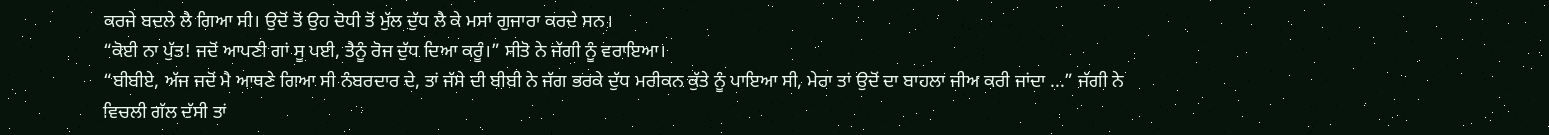ਕਰਜੇ ਬਦਲੇ ਲੈ ਗਿਆ ਸੀ। ਉਦੋਂ ਤੋਂ ਉਹ ਦੋਧੀ ਤੋਂ ਮੁੱਲ ਦੁੱਧ ਲੈ ਕੇ ਮਸਾਂ ਗੁਜਾਰਾ ਕਰਦੇ ਸਨ।
“ਕੋਈ ਨਾ ਪੁੱਤ! ਜਦੋਂ ਆਪਣੀ ਗਾਂ ਸੂ ਪਈ, ਤੈਨੂੰ ਰੋਜ ਦੁੱਧ ਦਿਆ ਕਰੂੰ।” ਸੀਤੋ ਨੇ ਜੱਗੀ ਨੂੰ ਵਰਾਇਆ।
“ਬੀਬੀਏ, ਅੱਜ ਜਦੋਂ ਮੈ ਆਥਣੇ ਗਿਆ ਸੀ ਨੰਬਰਦਾਰ ਦੇ, ਤਾਂ ਜੱਸੇ ਦੀ ਬੀਬੀ ਨੇ ਜੱਗ ਭਰਕੇ ਦੁੱਧ ਮਰੀਕਨ ਕੁੱਤੇ ਨੂੰ ਪਾਇਆ ਸੀ, ਮੇਰਾ ਤਾਂ ਉਦੋਂ ਦਾ ਬਾਹਲਾ ਜੀਅ ਕਰੀ ਜਾਂਦਾ ...” ਜੱਗੀ ਨੇ ਵਿਚਲੀ ਗੱਲ ਦੱਸੀ ਤਾਂ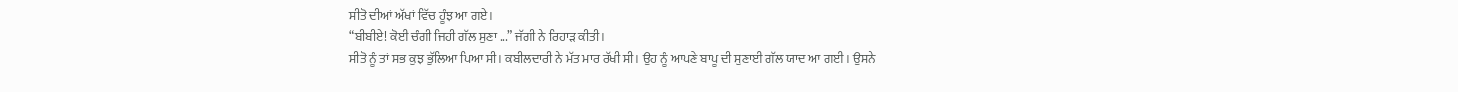ਸੀਤੋ ਦੀਆਂ ਅੱਖਾਂ ਵਿੱਚ ਹੂੰਝ ਆ ਗਏ।
“ਬੀਬੀਏ! ਕੋਈ ਚੰਗੀ ਜਿਹੀ ਗੱਲ ਸੁਣਾ ...” ਜੱਗੀ ਨੇ ਰਿਹਾੜ ਕੀਤੀ।
ਸੀਤੋ ਨੂੰ ਤਾਂ ਸਭ ਕੁਝ ਭੁੱਲਿਆ ਪਿਆ ਸੀ। ਕਬੀਲਦਾਰੀ ਨੇ ਮੱਤ ਮਾਰ ਰੱਖੀ ਸੀ। ਉਹ ਨੂੰ ਆਪਣੇ ਬਾਪੂ ਦੀ ਸੁਣਾਈ ਗੱਲ ਯਾਦ ਆ ਗਈ। ਉਸਨੇ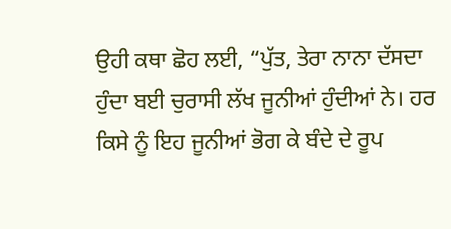ਉਹੀ ਕਥਾ ਛੋਹ ਲਈ, “ਪੁੱਤ, ਤੇਰਾ ਨਾਨਾ ਦੱਸਦਾ ਹੁੰਦਾ ਬਈ ਚੁਰਾਸੀ ਲੱਖ ਜੂਨੀਆਂ ਹੁੰਦੀਆਂ ਨੇ। ਹਰ ਕਿਸੇ ਨੂੰ ਇਹ ਜੂਨੀਆਂ ਭੋਗ ਕੇ ਬੰਦੇ ਦੇ ਰੂਪ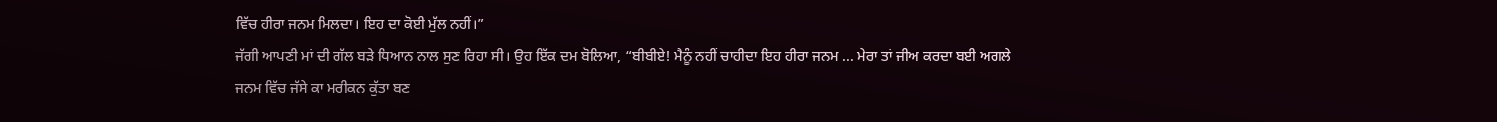ਵਿੱਚ ਹੀਰਾ ਜਨਮ ਮਿਲਦਾ। ਇਹ ਦਾ ਕੋਈ ਮੁੱਲ ਨਹੀਂ।”
ਜੱਗੀ ਆਪਣੀ ਮਾਂ ਦੀ ਗੱਲ ਬੜੇ ਧਿਆਨ ਨਾਲ ਸੁਣ ਰਿਹਾ ਸੀ। ਉਹ ਇੱਕ ਦਮ ਬੋਲਿਆ, “ਬੀਬੀਏ! ਮੈਨੂੰ ਨਹੀਂ ਚਾਹੀਦਾ ਇਹ ਹੀਰਾ ਜਨਮ ... ਮੇਰਾ ਤਾਂ ਜੀਅ ਕਰਦਾ ਬਈ ਅਗਲੇ ਜਨਮ ਵਿੱਚ ਜੱਸੇ ਕਾ ਮਰੀਕਨ ਕੁੱਤਾ ਬਣ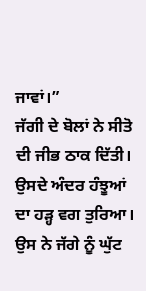ਜਾਵਾਂ।”
ਜੱਗੀ ਦੇ ਬੋਲਾਂ ਨੇ ਸੀਤੋ ਦੀ ਜੀਭ ਠਾਕ ਦਿੱਤੀ। ਉਸਦੇ ਅੰਦਰ ਹੰਝੂਆਂ ਦਾ ਹੜ੍ਹ ਵਗ ਤੁਰਿਆ। ਉਸ ਨੇ ਜੱਗੇ ਨੂੰ ਘੁੱਟ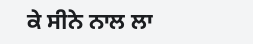ਕੇ ਸੀਨੇ ਨਾਲ ਲਾ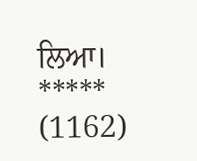ਲਿਆ।
*****
(1162)